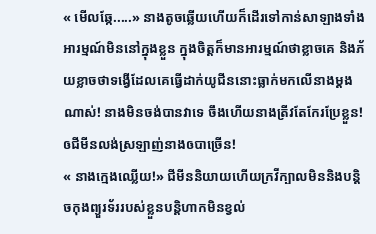« មើលឆ្កែ.....» នាងតូចឆ្លើយហើយក៏ដើរទៅកាន់សាឡាងទាំងអារម្មណ៍មិននៅក្នុងខ្លួន ក្នុងចិត្តក៏មានអារម្មណ៍ថាខ្លាចគេ និងភ័យខ្លាចថាទង្វើដែលគេធ្វើដាក់យូជីននោះធ្លាក់មកលើនាងម្តងណាស់! នាងមិនចង់បានវាទេ ចឹងហើយនាងត្រីវតែកែរប្រែខ្លួន! ឲជីមីនលង់ស្រឡាញ់នាងឲបាច្រើន!
« នាងក្មេងឈ្លើយ!» ជីមីននិយាយហើយក្រវីក្បាលមិននិងបន្តិចកុងព្យួរទ័ររបស់ខ្លួនបន្តិហាកមិនខ្វល់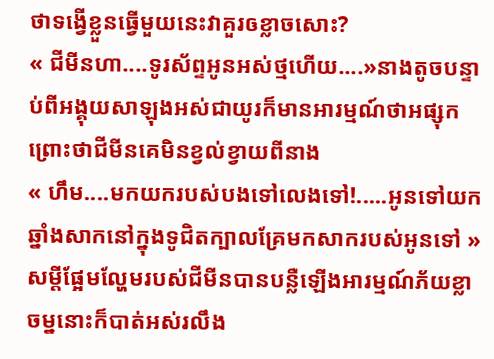ថាទង្វើខ្លួនធ្វើមួយនេះវាគួរឲខ្លាចសោះ?
« ជីមីនហា....ទូរស័ព្ទអូនអស់ថ្មហើយ....»នាងតូចបន្ទាប់ពីអង្គុយសាឡុងអស់ជាយូរក៏មានអារម្មណ៍ថាអផ្សុកព្រោះថាជីមីនគេមិនខ្វល់ខ្វាយពីនាង
« ហឹម....មកយករបស់បងទៅលេងទៅ!.....អូនទៅយកឆ្នាំងសាកនៅក្នុងទូជិតក្បាលគ្រែមកសាករបស់អូនទៅ » សម្តីផ្អែមល្ហែមរបស់ជីមីនបានបន្លឺឡើងអារម្មណ៍ភ័យខ្លាចម្ននោះក៏បាត់អស់រលឹង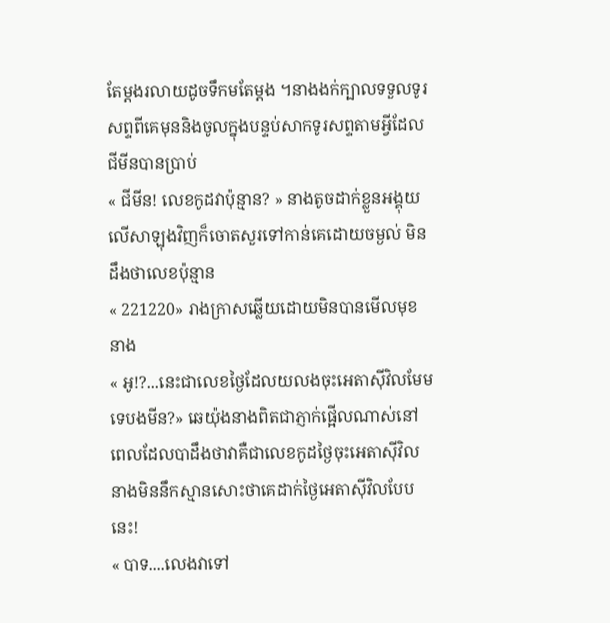តែម្តងរលាយដូចទឹកមតែម្តង ។នាងងក់ក្បាលទទួលទូរសព្ទពីគេមុននិងចូលក្នុងបន្ទប់សាកទូរសព្ទតាមអ្វីដែលជីមីនបានប្រាប់
« ជីមីន! លេខកូដវាប៉ុន្មាន? » នាងតូចដាក់ខ្លួនអង្គុយលើសាឡុងវិញក៏ចោតសួរទៅកាន់គេដោយចម្ងល់ មិនដឹងថាលេខប៉ុន្មាន
« 221220» រាងក្រាសឆ្លើយដោយមិនបានមើលមុខនាង
« អូ!?...នេះជាលេខថ្ងៃដែលយលងចុះអេតាសុីវិលមែមទេបងមីន?» ឆេយ៉ុងនាងពិតជាភ្ញាក់ផ្អើលណាស់នៅពេលដែលបាដឹងថាវាគឺជាលេខកូដថ្ងៃចុះអេតាស៊ីវិល នាងមិននឹកស្មានសោះថាគេដាក់ថ្ងៃអេតាស៊ីវិលបែបនេះ!
« បាទ....លេងវាទៅ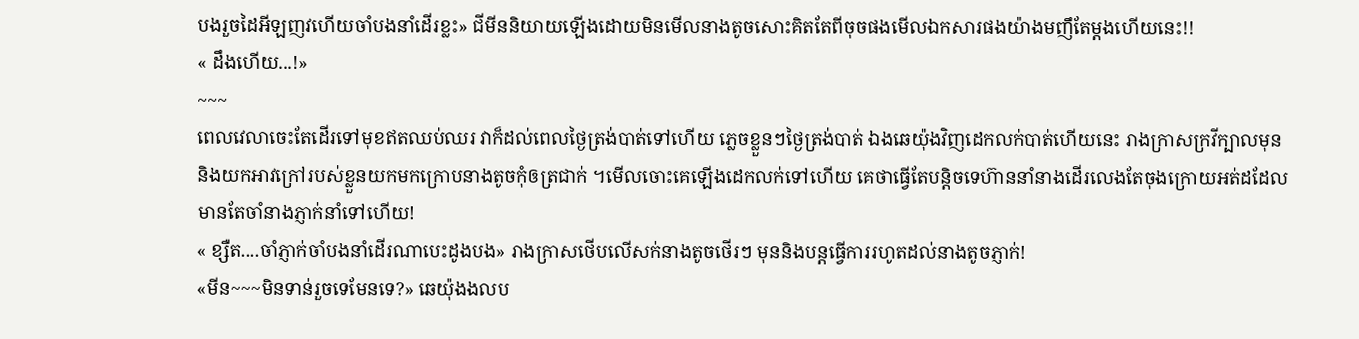បងរួចដៃអីឡញវហើយចាំបងនាំដើរខ្លះ» ជីមីននិយាយឡើងដោយមិនមើលនាងតូចសោះគិតតែពីចុចផងមើលឯកសារផងយ៉ាងមញឹតែម្តងហើយនេះ!!
« ដឹងហើយ...!»
~~~
ពេលវេលាចេះតែដើរទៅមុខឥតឈប់ឈរ វាក៏ដល់ពេលថ្ងៃត្រង់បាត់ទៅហើយ ភ្លេចខ្លួនៗថ្ងៃត្រង់បាត់ ឯងឆេយ៉ុងវិញដេកលក់បាត់ហើយនេះ រាងក្រាសក្រវីក្បាលមុននិងយកអាវក្រៅរបស់ខ្លួនយកមកក្រោបនាងតូចកុំឲត្រជាក់ ។មើលចោះគេឡើងដេកលក់ទៅហើយ គេថាធ្វើតែបន្តិចទេហ៊ាននាំនាងដើរលេងតែចុងក្រោយអត់ដដែល មានតែចាំនាងភ្ញាក់នាំទៅហើយ!
« ខ្សឺត....ចាំភ្ញាក់ចាំបងនាំដើរណាបេះដូងបង» រាងក្រាសថើបលើសក់នាងតូចថើរៗ មុននិងបន្តធ្វើការរហូតដល់នាងតូចភ្ញាក់!
«មីន~~~មិនទាន់រួចទេមែនទេ?» ឆេយ៉ុងងលប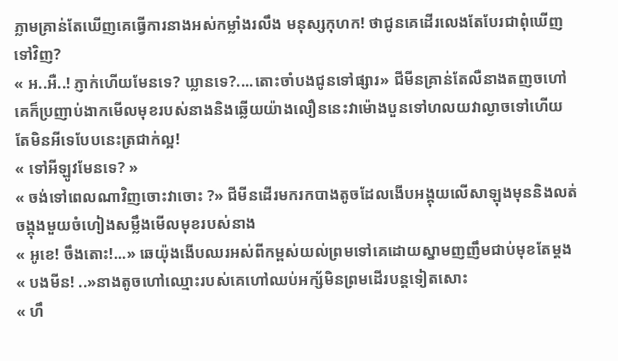ភ្លាមគ្រាន់តែឃើញគេធ្វើការនាងអស់កម្លាំងរលឹង មនុស្សកុហក! ថាជូនគេដើរលេងតែបែរជាពុំឃើញទៅវិញ?
« អ..អឺ..! ភ្ញាក់ហើយមែនទេ? ឃ្លានទេ?....តោះចាំបងជូនទៅផ្សារ» ជីមីនគ្រាន់តែលឺនាងតញចហៅគេក៏ប្រញាប់ងាកមើលមុខរបស់នាងនិងឆ្លើយយ៉ាងលឿននេះវាម៉ោងបួនទៅហលយវាល្ងាចទៅហើយតែមិនអីទេបែបនេះត្រជាក់ល្អ!
« ទៅអីឡូវមែនទេ? »
« ចង់ទៅពេលណាវិញចោះវាចោះ ?» ជីមីនដើរមករកបាងតូចដែលងើបអង្គុយលើសាឡុងមុននិងលត់ចង្គុងមួយចំហៀងសម្លឹងមើលមុខរបស់នាង
« អូខេ! ចឹងតោះ!...» ឆេយ៉ុងងើបឈរអស់ពីកម្ពស់យល់ព្រមទៅគេដោយស្នាមញញឹមជាប់មុខតែម្តង
« បងមីន! ..»នាងតូចហៅឈ្មោះរបស់គេហៅឈប់អក្ស័មិនព្រមដើរបន្តទៀតសោះ
« ហឹ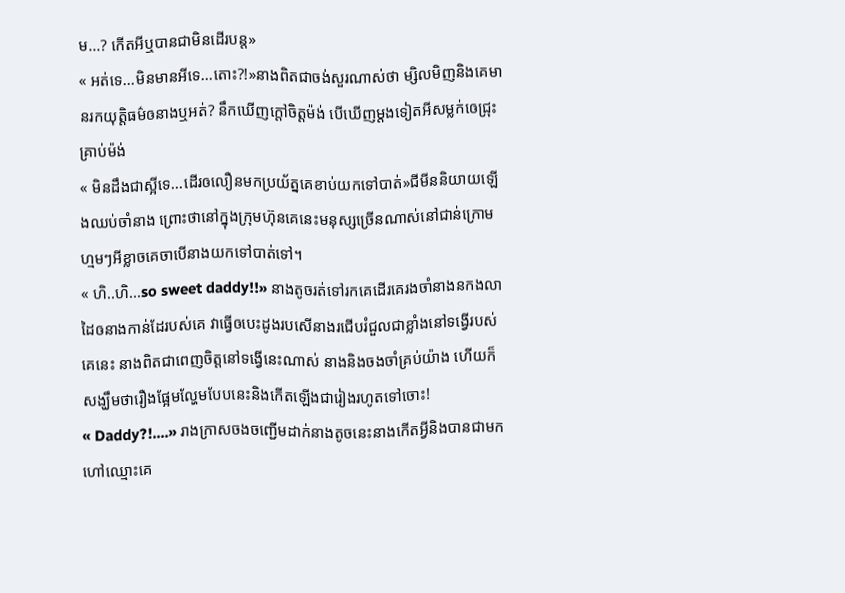ម...? កើតអីឬបានជាមិនដើរបន្ត»
« អត់ទេ...មិនមានអីទេ...តោះ?!»នាងពិតជាចង់សួរណាស់ថា ម្សិលមិញនិងគេមានរកយុត្តិធម៌ឲនាងឬអត់? នឹកឃើញក្តៅចិត្តម៉ង់ បើឃើញម្តងទៀតអីសម្លក់ឲេជ្រុះគ្រាប់ម៉ង់
« មិនដឹងជាស្អីទេ...ដើរឲលឿនមកប្រយ័ត្នគេខាប់យកទៅបាត់»ជីមីននិយាយឡើងឈប់ចាំនាង ព្រោះថានៅក្នុងក្រុមហ៊ុនគេនេះមនុស្សច្រើនណាស់នៅជាន់ក្រោមហ្មមៗអីខ្លាចគេចាបើនាងយកទៅបាត់ទៅ។
« ហិ..ហិ...so sweet daddy!!» នាងតូចរត់ទៅរកគេដើរគេរងចាំនាងនកងលាដៃឲនាងកាន់ដែរបស់គេ វាធ្វើឲបេះដូងរបសើនាងរជើបរំជួលជាខ្លាំងនៅទង្វើរបស់គេនេះ នាងពិតជាពេញចិត្តនៅទង្វើនេះណាស់ នាងនិងចងចាំគ្រប់យ៉ាង ហើយក៏សង្ឃឹមថារឿងផ្អែមល្ហែមបែបនេះនិងកើតឡើងជារៀងរហូតទៅចោះ!
« Daddy?!....» រាងក្រាសចងចញ្ជើមដាក់នាងតូចនេះនាងកើតអ្វីនិងបានជាមកហៅឈ្មោះគេ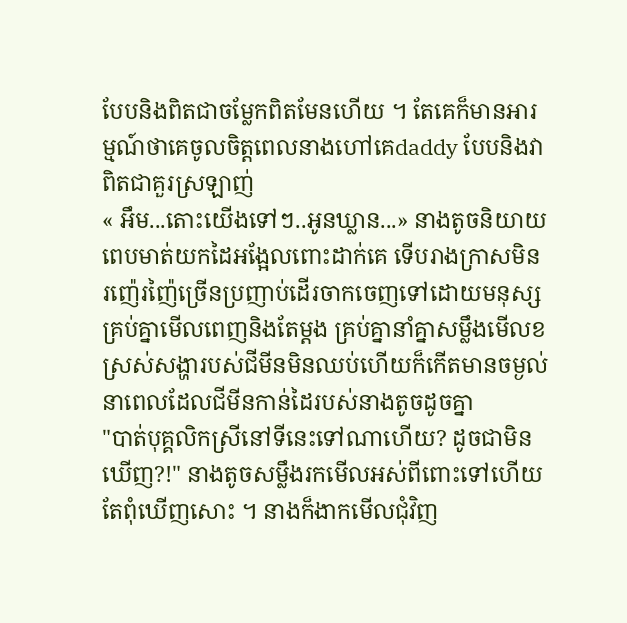បែបនិងពិតជាចម្លែកពិតមែនហើយ ។ តែគេក៏មានអារម្មណ៍ថាគេចូលចិត្តពេលនាងហៅគេdaddy បែបនិងវាពិតជាគួរស្រឡាញ់
« អឹម...តោះយើងទៅៗ..អូនឃ្លាន...» នាងតូចនិយាយពេបមាត់យកដៃអង្អែលពោះដាក់គេ ទើបរាងក្រាសមិនរញ៉េរញ៉ៃច្រើនប្រញាប់ដើរចាកចេញទៅដោយមនុស្សគ្រប់គ្នាមើលពេញនិងតែម្តង គ្រប់គ្នានាំគ្នាសម្លឹងមើលខស្រស់សង្ហារបស់ជីមីនមិនឈប់ហើយក៏កើតមានចម្ងល់នាពេលដែលជីមីនកាន់ដៃរបស់នាងតូចដូចគ្នា
"បាត់បុគ្គលិកស្រីនៅទីនេះទៅណាហើយ? ដូចជាមិនឃើញ?!" នាងតូចសម្លឹងរកមើលអស់ពីពោះទៅហើយតែពុំឃើញសោះ ។ នាងក៏ងាកមើលជុំវិញ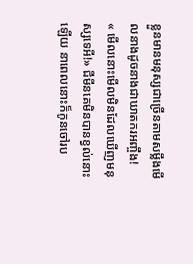ខ្លួនមានមនុស្សជាច្រើនតាមសម្លឹងមើលនាងដូចនាងជាឃាតករអញ្ចឹង!
« មើលនោះមើលមិនដែលឃើញមនុស្សទេអី!» ជីមីនគេមិនបានខ្វល់នោះឡើយ នាពេលនោះក៏កូនចៅរប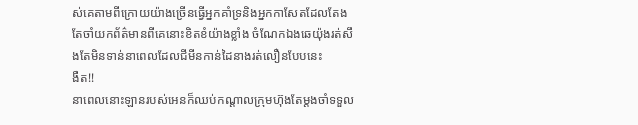ស់គេតាមពីក្រោយយ៉ាងច្រើនធ្វើអ្នកគាំទ្រនិងអ្នកកាសែតដែលតែងតែចាំយកព័ត៌មានពីគេនោះខិតខំយ៉ាងខ្លាំង ចំណែកឯងឆេយ៉ុងរត់សឹងតែមិនទាន់នាពេលដែលជីមីនកាន់ដៃនាងរត់លឿនបែបនេះ
ងឺត!!
នាពេលនោះឡានរបស់អេនក៏ឈប់កណ្តាលក្រុមហ៊ុងតែម្តងចាំទទួល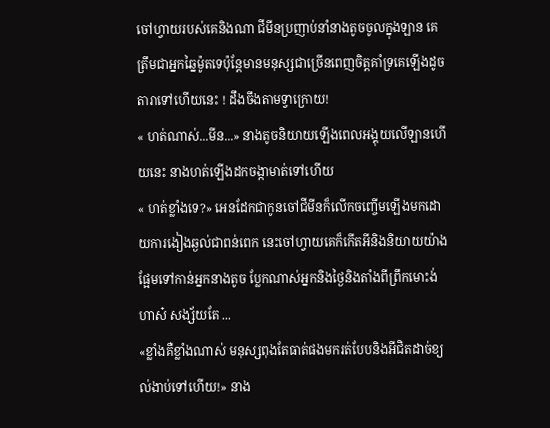ចៅហ្វាយរបស់គេនិងណា ជីមីនប្រញាប់នាំនាងតូចចូលក្នុងឡាន គេត្រឹមជាអ្នកឆ្នៃម៉ូតទេប៉ុន្តែមានមនុស្សជាច្រើនពេញចិត្តគាំទ្រគេឡើងដូចតារាទៅហើយនេះ ! ដឹងចឹងតាមទ្វាក្រោយ!
« ហត់ណាស់...មីន...» នាងតូចនិយាយឡើងពេលអង្គុយលើឡានហើយនេះ នាងហត់ឡើងដកចង្កាមាត់ទៅហើយ
« ហត់ខ្លាំងទេ?» អេនដែកជាកូនចៅជីមីនក៏លើកចញ្ចើមឡើងមកដោយការងៀងឆ្ងល់ជាពន់ពេក នេះចៅហ្វាយគេក៏កើតអីនិងនិយាយយ៉ាងផ្អែមទៅកាន់អ្នកនាងតូច ប្លែកណាស់អ្នកនិងថ្ងៃនិងតាំងពីព្រឹកមោះង់ហាស៎ សង្ស័យតែ ...
«ខ្លាំងគឺខ្លាំងណាស់ មនុស្សពុងតែធាត់ផងមករត់បែបនិងអីជិតដាច់ខ្យល់ងាប់ទៅហើយ!» នាង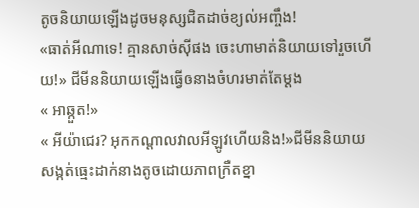តូចនិយាយឡើងដូចមនុស្សជិតដាច់ខ្យល់អញ្ចឹង!
«ធាត់អីណាទេ! គ្មានសាច់សុីផង ចេះហាមាត់និយាយទៅរួចហើយ!» ជីមីននិយាយឡើងធ្វើឲនាងចំហរមាត់តែម្តង
« អាឆ្កួត!»
« អីយ៉ាជេរ? អុកកណ្តាលវាលអីឡូវហើយនិង!»ជីមីននិយាយសង្កត់ធ្មេះដាក់នាងតូចដោយភាពក្រឺតខ្នា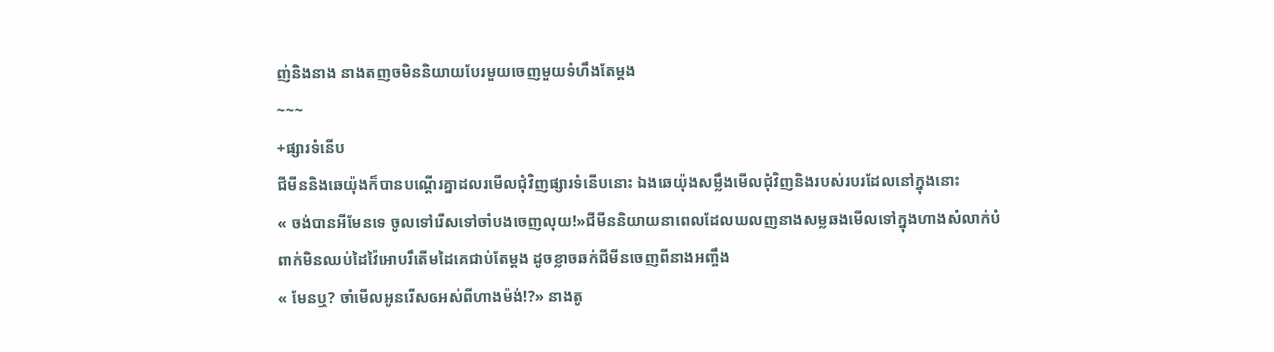ញ់និងនាង នាងតញចមិននិយាយបែរមួយចេញមួយទំហឹងតែម្តង
~~~
+ផ្សារទំនើប
ជីមីននិងឆេយ៉ុងក៏បានបណ្តើរគ្នាដលរមើលជុំវិញផ្សារទំនើបនោះ ឯងឆេយ៉ុងសម្លឹងមើលជុំវិញនិងរបស់របរដែលនៅក្នុងនោះ
« ចង់បានអីមែនទេ ចូលទៅរើសទៅចាំបងចេញលុយ!»ជីមីននិយាយនាពេលដែលឃលញនាងសម្លឆងមើលទៅក្នុងហាងសំលាក់បំពាក់មិនឈប់ដៃវ៉ៃអោបរឹតើមដៃគេជាប់តែម្តង ដូចខ្លាចឆក់ជីមីនចេញពីនាងអញ្ចឹង
« មែនឬ? ចាំមើលអូនរើសឲអស់ពីហាងម៉ង់!?» នាងតូ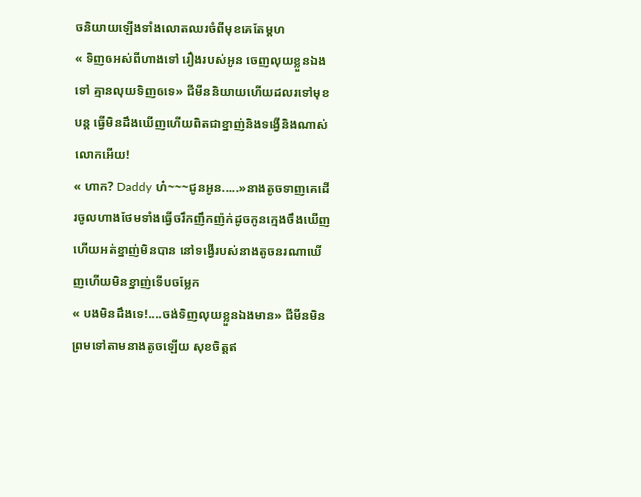ចនិយាយឡើងទាំងលោតឈរចំពីមុខគេតែម្តហ
« ទិញឲអស់ពីហាងទៅ រឿងរបស់អូន ចេញលុយខ្លួនឯងទៅ គ្មានលុយទិញឲទេ» ជីមីននិយាយហើយដលរទៅមុខបន្ត ធ្វើមិនដឹងឃើញហើយពិតជាខ្នាញ់និងទង្វើនិងណាស់លោកអើយ!
« ហាក? Daddy ហ៎~~~ជូនអូន.....»នាងតូចទាញគេដើរចូលហាងថែមទាំងធ្វើចរឹកញឹកញ៉ក់ដូចកូនក្មេងចឹងឃើញហើយអត់ខ្នាញ់មិនបាន នៅទង្វើរបស់នាងតូចនរណាឃើញហើយមិនខ្នាញ់ទើបចម្លែក
« បងមិនដឹងទេ!....ចង់ទិញលុយខ្លួនឯងមាន» ជីមីនមិនព្រមទៅតាមនាងតូចឡើយ សុខចិត្តឥ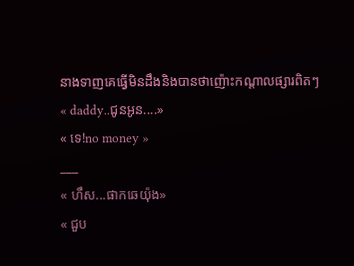នាងទាញគេធ្វើមិនដឹងនិងបានថាញ៉ោះកណ្តាលផ្សារពិតៗ
« daddy..ជូនអូន....»
« ទេ!no money »
___
« ហឹស...ផាកឆេយ៉ុង»
« ជួប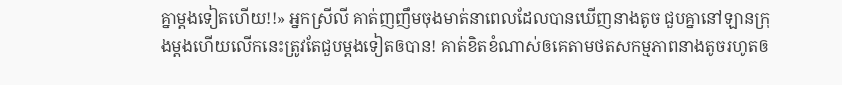គ្នាម្តងទៀតហើយ!!» អ្នកស្រីលី គាត់ញញឹមចុងមាត់នាពេលដែលបានឃើញនាងតូច ជួបគ្នានៅឡានក្រុងម្តងហើយលើកនេះត្រូវតែជួបម្តងទៀតឲបាន! គាត់ខិតខំណាស់ឲគេតាមថតសកម្មភាពនាងតូចរហូតឲ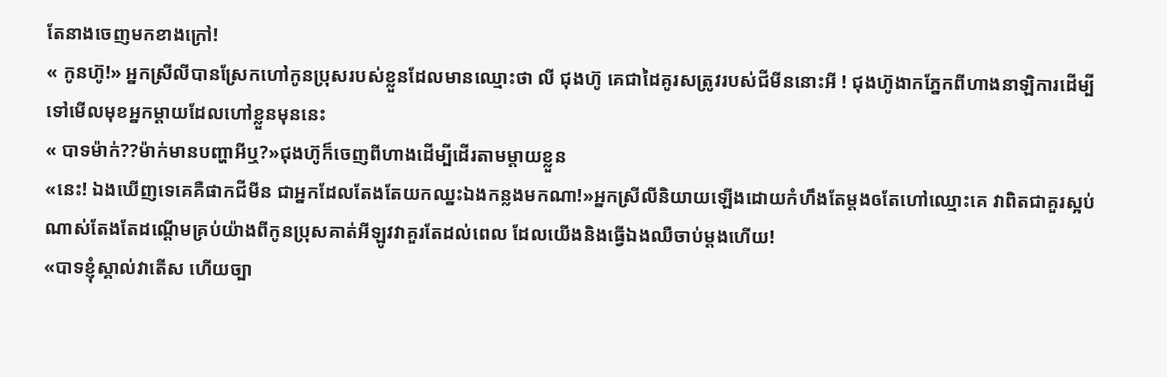តែនាងចេញមកខាងក្រៅ!
« កូនហ៊ូ!» អ្នកស្រីលីបានស្រែកហៅកូនប្រុសរបស់ខ្លួនដែលមានឈ្មោះថា លី ជុងហ៊ូ គេជាដៃគូរសត្រូវរបស់ជីមីននោះអី ! ជុងហ៊ូងាកភ្នែកពីហាងនាឡិការដើម្បីទៅមើលមុខអ្នកម្តាយដែលហៅខ្លួនមុននេះ
« បាទម៉ាក់??ម៉ាក់មានបញ្ហាអីឬ?»ជុងហ៊ូក៏ចេញពីហាងដើម្បីដើរតាមម្តាយខ្លួន
«នេះ! ឯងឃើញទេគេគឺផាកជីមីន ជាអ្នកដែលតែងតែយកឈ្នះឯងកន្លងមកណា!»អ្នកស្រីលីនិយាយឡើងដោយកំហឹងតែម្តងឲតែហៅឈ្មោះគេ វាពិតជាគួរស្អប់ណាស់តែងតែដណ្តើមគ្រប់យ៉ាងពីកូនប្រុសគាត់អីឡូវវាគួរតែដល់ពេល ដែលយើងនិងធ្វើឯងឈឺចាប់ម្តងហើយ!
«បាទខ្ញុំស្គាល់វាតើស ហើយច្បា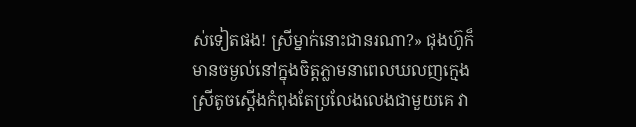ស់ទៀតផង! ស្រីម្នាក់នោះជានរណា?» ជុងហ៊ូក៏មានចម្ងល់នៅក្នុងចិត្តភ្លាមនាពេលឃលញក្មេងស្រីតូចស្តើងកំពុងតែប្រលែងលេងជាមួយគេ វា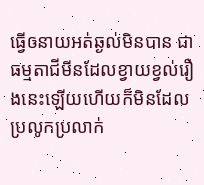ធ្វើឲនាយអត់ឆ្ងល់មិនបាន ជាធម្មតាជីមីនដែលខ្វាយខ្វល់រឿងនេះឡើយហើយក៏មិនដែលប្រលូកប្រលាក់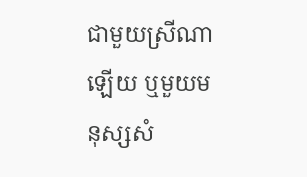ជាមួយស្រីណាឡើយ ឬមួយមនុស្សសំ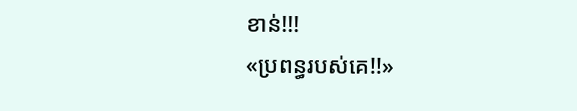ខាន់!!!
«ប្រពន្ធរបស់គេ!!»